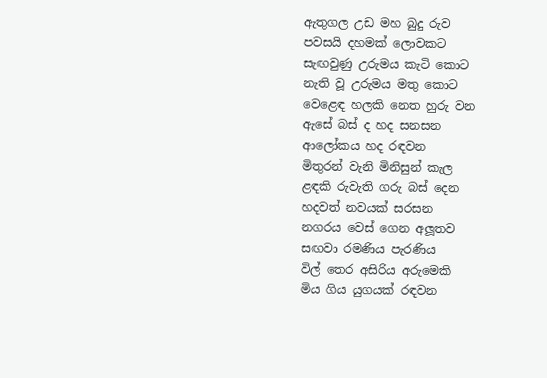ඇතුගල උඩ මහ බුදු රුව
පවසයි දහමක් ලොවකට
සැඟවුණු උරුමය කැටි කොට
නැති වූ උරුමය මතු කොට
වෙළෙඳ හලකි නෙත හුරු වන
ඇසේ බස් ද හද සනසන
ආලෝකය හද රඳවන
මිතුරන් වැනි මිනිසුන් කැල
ළඳකි රුවැති ගරු බස් දෙන
හදවත් නවයක් සරසන
නගරය වෙස් ගෙන අලූතව
සඟවා රමණිය පැරණිය
විල් තෙර අසිරිය අරුමෙකි
මිය ගිය යුගයක් රඳවන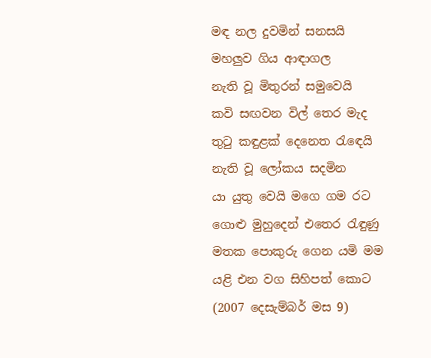මඳ නල දුවමින් සනසයි
මහලුව ගිය ආඳාගල
නැති වූ මිතුරන් සමුවෙයි
කවි සඟවන විල් තෙර මැද
තුටු කඳුළක් දෙනෙත රැඳෙයි
නැති වූ ලෝකය සදමින
යා යුතු වෙයි මගෙ ගම රට
ගොළු මුහුදෙන් එතෙර රැඳුණු
මතක පොකුරු ගෙන යමි මම
යළි එන වග සිහිපත් කොට
(2007 දෙසැම්බර් මස 9)